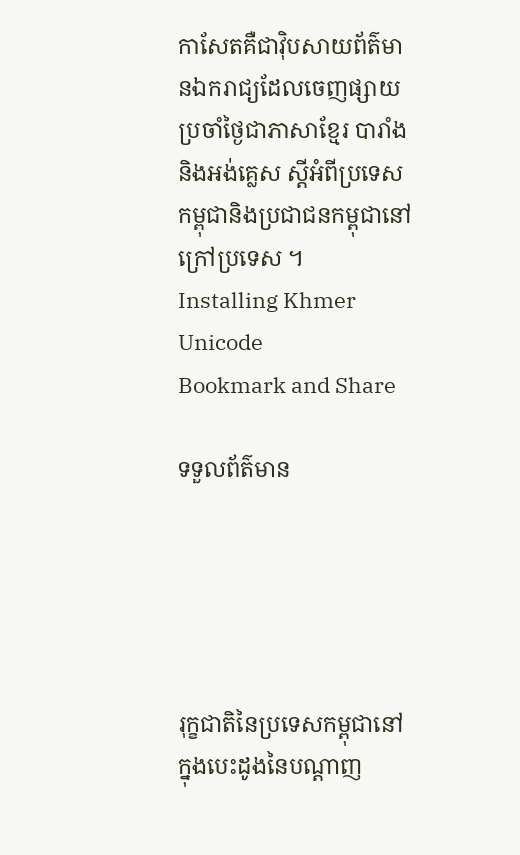កាសែតគឺជាវ៉ិបសាយព័ត៌មានឯករាជ្យដែលចេញផ្សាយប្រចាំថ្ងៃជាភាសាខ្មែរ បារាំង និងអង់គ្លេស ស្តីអំពីប្រទេសកម្ពុជានិងប្រជាជនកម្ពុជានៅក្រៅប្រទេស ។
Installing Khmer Unicode
Bookmark and Share

ទទួលព័ត៌មាន





រុក្ខជាតិនៃប្រទេសកម្ពុជានៅក្នុងបេះដូងនៃបណ្តាញ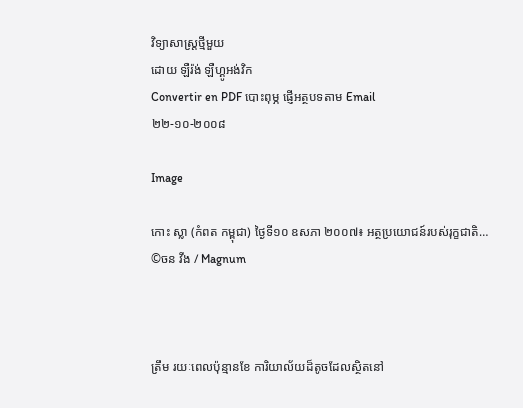វិទ្យាសាស្រ្តថ្មីមួយ
ដោយ ឡឺរ៉ង់ ឡឺហ្គូអង់វិក
Convertir en PDF បោះពុម្ភ ផ្ញើអត្ថបទតាម Email
២២-១០-២០០៨

Image

កោះ ស្លា (កំពត កម្ពុជា) ថ្ងៃទី១០ ឧសភា ២០០៧៖ អត្ថប្រយោជន៍របស់រុក្ខជាតិ…
©ចន វីង / Magnum



ត្រឹម រយៈពេលប៉ុន្មានខែ ការិយាល័យដ៏តូចដែលស្ថិតនៅ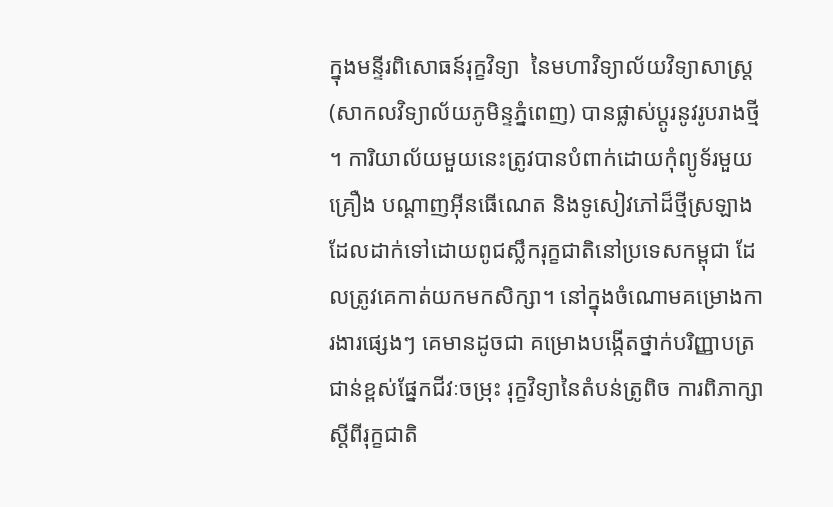ក្នុងមន្ទីរពិសោធន៍រុក្ខវិទ្យា  នៃមហាវិទ្យាល័យវិទ្យាសាស្រ្ត (សាកលវិទ្យាល័យភូមិន្ទភ្នំពេញ) បានផ្លាស់ប្តូរនូវរូបរាងថ្មី។ ការិយាល័យមួយនេះត្រូវបានបំពាក់ដោយកុំព្យូទ័រមួយគ្រឿង បណ្តាញអ៊ីនធើណេត និងទូសៀវភៅដ៏ថ្មីស្រឡាង ដែលដាក់ទៅដោយពូជស្លឹករុក្ខជាតិនៅប្រទេសកម្ពុជា ដែលត្រូវគេកាត់យកមកសិក្សា។ នៅក្នុងចំណោមគម្រោងការងារផ្សេងៗ គេមានដូចជា គម្រោងបង្កើតថ្នាក់បរិញ្ញាបត្រជាន់ខ្ពស់ផ្នែកជីវៈចម្រុះ រុក្ខវិទ្យានៃតំបន់ត្រូពិច ការពិភាក្សាស្តីពីរុក្ខជាតិ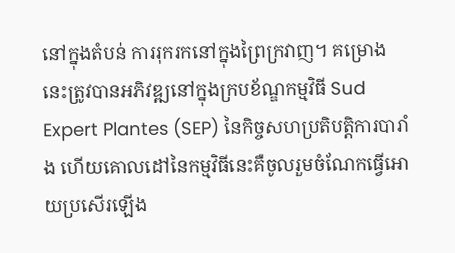នៅក្នុងតំបន់ ការរុករកនៅក្នុងព្រៃក្រវាញ។ គម្រោងនេះត្រូវបានអភិវឌ្ឍនៅក្នុងក្របខ័ណ្ឌកម្មវិធី Sud Expert Plantes (SEP) នៃកិច្ចសហប្រតិបត្តិការបារាំង ហើយគោលដៅនៃកម្មវិធីនេះគឺចូលរួមចំណែកធ្វើអោយប្រសើរឡើង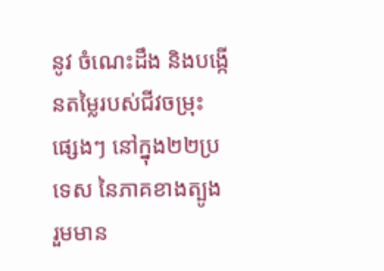នូវ ចំណេះដឹង និងបង្កើនតម្លៃរបស់ជីវចម្រុះផ្សេងៗ នៅក្នុង២២ប្រទេស នៃភាគខាងត្បូង រួមមាន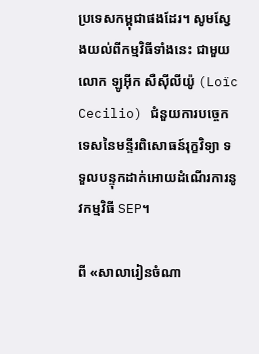ប្រទេសកម្ពុជាផងដែរ។ សូមស្វែងយល់ពីកម្មវិធីទាំងនេះ ជាមួយលោក ឡូអ៊ីក សឺស៊ីលីយ៉ូ (Loïc Cecilio) ជំនួយការបច្ចេកទេសនៃមន្ទីរពិសោធន៍រុក្ខវិទ្យា ទទួលបន្ទុកដាក់អោយដំណើរការនូវកម្មវិធី SEP។

ពី «សាលារៀនចំណា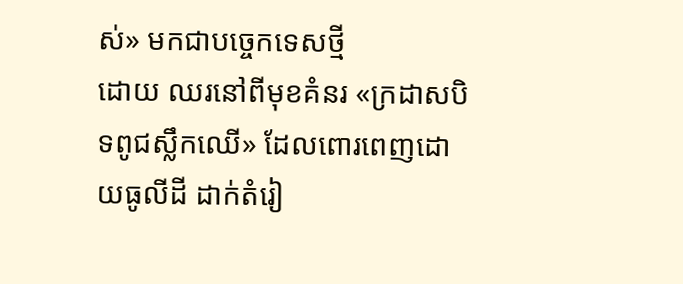ស់» មកជាបច្ចេកទេសថ្មី
ដោយ ឈរនៅពីមុខគំនរ «ក្រដាសបិទពូជស្លឹកឈើ» ដែលពោរពេញដោយធូលីដី ដាក់តំរៀ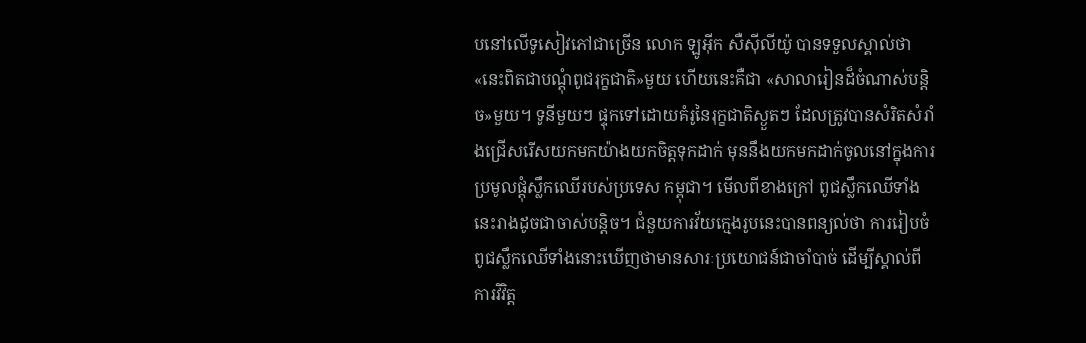បនៅលើទូសៀវភៅជាច្រើន លោក ឡូអ៊ីក សឺស៊ីលីយ៉ូ បានទទួលស្គាល់ថា «នេះពិតជាបណ្តុំពូជរុក្ខជាតិ»មួយ ហើយនេះគឺជា «សាលារៀនដ៏ចំណាស់បន្តិច»មួយ។ ទូនីមួយៗ ផ្ទុកទៅដោយគំរូនៃរុក្ខជាតិស្ងួតៗ ដែលត្រូវបានសំរិតសំរាំងជ្រើសរើសយកមកយ៉ាងយកចិត្តទុកដាក់ មុននឹងយកមកដាក់ចូលនៅក្នុងការប្រមូលផ្តុំស្លឹកឈើរបស់ប្រទេស កម្ពុជា។ មើលពីខាងក្រៅ ពូជស្លឹកឈើទាំងនេះរាងដូចជាចាស់បន្តិច។ ជំនួយការវ័យក្មេងរូបនេះបានពន្យល់ថា ការរៀបចំពូជស្លឹកឈើទាំងនោះឃើញថាមានសារៈប្រយោជន៍ជាចាំបាច់ ដើម្បីស្គាល់ពីការវិវិត្ត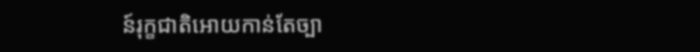ន៍រុក្ខជាតិអោយកាន់តែច្បា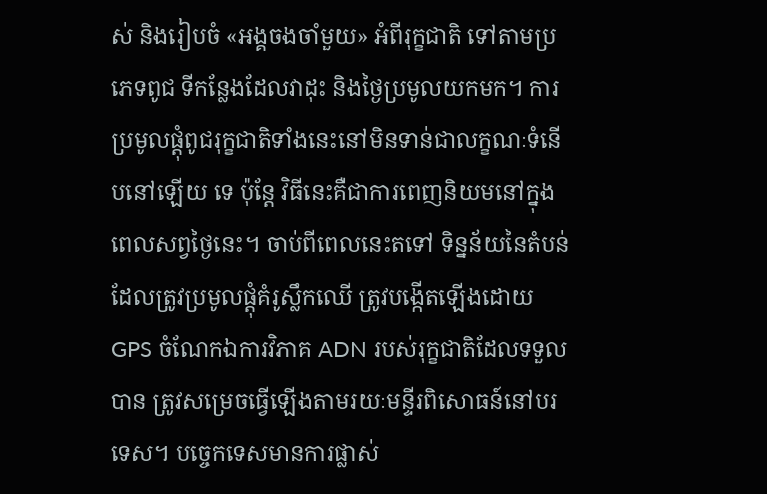ស់ និងរៀបចំ «អង្គចងចាំមួយ» អំពីរុក្ខជាតិ ទៅតាមប្រភេទពូជ ទីកន្លែងដែលវាដុះ និងថ្ងៃប្រមូលយកមក។ ការប្រមូលផ្តុំពូជរុក្ខជាតិទាំងនេះនៅមិនទាន់ជាលក្ខណៈទំនើបនៅឡើយ ទេ ប៉ុន្តែ វិធីនេះគឺជាការពេញនិយមនៅក្នុងពេលសព្វថ្ងៃនេះ។ ចាប់ពីពេលនេះតទៅ ទិន្នន័យនៃតំបន់ដែលត្រូវប្រមូលផ្តុំគំរូស្លឹកឈើ ត្រូវបង្កើតឡើងដោយ GPS ចំណែកឯការវិភាគ ADN របស់រុក្ខជាតិដែលទទួលបាន ត្រូវសម្រេចធ្វើឡើងតាមរយៈមន្ទីរពិសោធន៍នៅបរទេស។ បច្ចេកទេសមានការផ្លាស់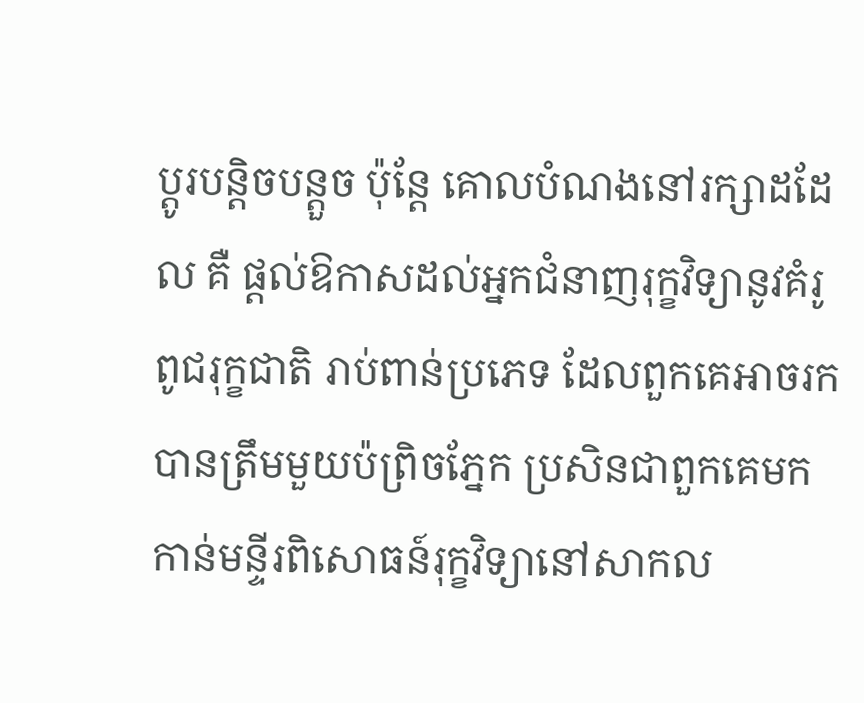ប្តូរបន្តិចបន្តួច ប៉ុន្តែ គោលបំណងនៅរក្សាដដែល គឺ ផ្តល់ឱកាសដល់អ្នកជំនាញរុក្ខវិទ្យានូវគំរូពូជរុក្ខជាតិ រាប់ពាន់ប្រភេទ ដែលពួកគេអាចរកបានត្រឹមមួយប៉ព្រិចភ្នែក ប្រសិនជាពួកគេមកកាន់មន្ទីរពិសោធន៍រុក្ខវិទ្យានៅសាកល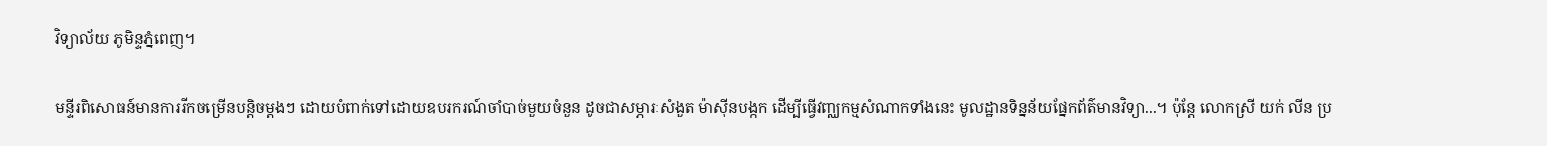វិទ្យាល័យ ភូមិន្ទភ្នំពេញ។

មន្ទីរពិសោធន៍មានការរីកចម្រើនបន្តិចម្តងៗ ដោយបំពាក់ទៅដោយឧបរករណ៍ចាំបាច់មួយចំនួន ដូចជាសម្ភារៈសំងួត ម៉ាស៊ីនបង្កក ដើម្បីធ្វើវញ្ឈកម្មសំណាកទាំងនេះ មូលដ្ឋានទិន្នន័យផ្នែកព័ត៌មានវិទ្យា...។ ប៉ុន្តែ លោកស្រី យក់ លីន ប្រ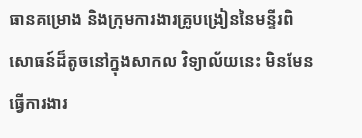ធានគម្រោង និងក្រុមការងារគ្រូបង្រៀននៃមន្ទីរពិសោធន៍ដ៏តូចនៅក្នុងសាកល វិទ្យាល័យនេះ មិនមែនធ្វើការងារ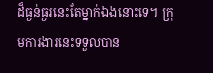ដ៏ធ្ងន់ធ្ងរនេះតែម្នាក់ឯងនោះទេ។ ក្រុមការងារនេះទទួលបាន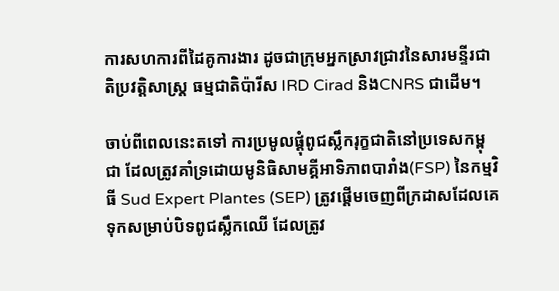ការសហការពីដៃគូការងារ ដូចជាក្រុមអ្នកស្រាវជ្រាវនៃសារមន្ទីរជាតិប្រវត្តិសាស្រ្ត ធម្មជាតិប៉ារីស IRD Cirad និងCNRS ជាដើម។

ចាប់ពីពេលនេះតទៅ ការប្រមូលផ្តុំពូជស្លឹករុក្ខជាតិនៅប្រទេសកម្ពុជា ដែលត្រូវគាំទ្រដោយមូនិធិសាមគ្គីអាទិភាពបារាំង(FSP) នៃកម្មវិធី Sud Expert Plantes (SEP) ត្រូវផ្តើមចេញពីក្រដាសដែលគេទុកសម្រាប់បិទពូជស្លឹកឈើ ដែលត្រូវ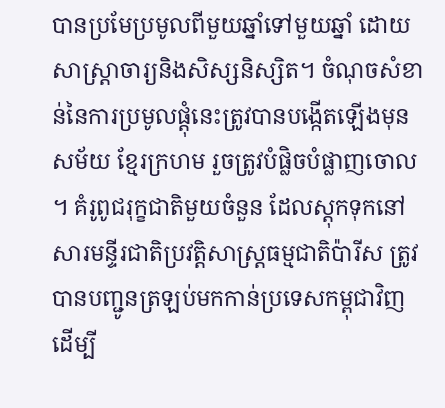បានប្រមែប្រមូលពីមួយឆ្នាំទៅមួយឆ្នាំ ដោយសាស្រ្តាចារ្យនិងសិស្សនិស្សិត។ ចំណុចសំខាន់នៃការប្រមូលផ្តុំនេះត្រូវបានបង្កើតឡើងមុនសម័យ ខ្មែរក្រហម រួចត្រូវបំផ្លិចបំផ្លាញចោល។ គំរូពូជរុក្ខជាតិមួយចំនួន ដែលស្តុកទុកនៅសារមន្ទីរជាតិប្រវត្តិសាស្រ្តធម្មជាតិប៉ារីស ត្រូវបានបញ្ជូនត្រឡប់មកកាន់ប្រទេសកម្ពុជាវិញ ដើម្បី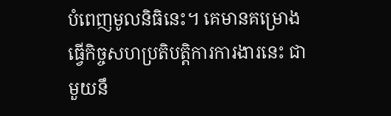បំពេញមូលនិធិនេះ។ គេមានគម្រោងធ្វើកិច្ចសហប្រតិបត្តិការការងារនេះ ជាមួយនឹ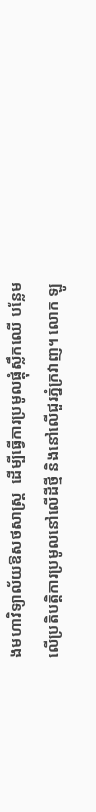ងមហាវិទ្យាល័យឱសថសាស្រ្ត  ដើម្បីធ្វើការប្រមូលផ្តុំស្លឹកឈើ បន្លែមលើប្រតិបត្តិការប្រមូលនៅលើដីថ្មី និងនៅលើជួរភ្នំក្រវាញ។ លោក ឡូ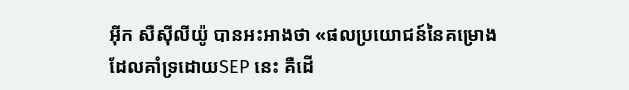អ៊ីក សឺស៊ីលីយ៉ូ បានអះអាងថា «ផលប្រយោជន៍នៃគម្រោងដែលគាំទ្រដោយSEP នេះ គឺដើ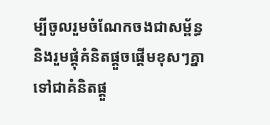ម្បីចូលរួមចំណែកចងជាសម្ព័ន្ធ និងរួមផ្តុំគំនិតផ្តួចផ្តើមខុសៗគ្នា ទៅជាគំនិតផ្តួ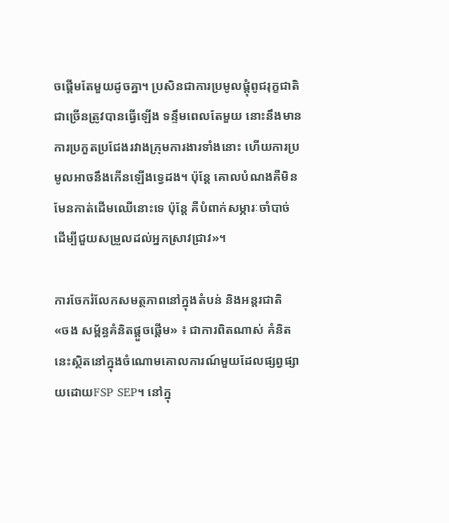ចផ្តើមតែមួយដូចគ្នា។ ប្រសិនជាការប្រមូលផ្តុំពូជរុក្ខជាតិជាច្រើនត្រូវបានធ្វើឡើង ទន្ទឹមពេលតែមួយ នោះនឹងមានការប្រកួតប្រជែងរវាងក្រុមការងារទាំងនោះ ហើយការប្រមូលអាចនឹងកើនឡើងទ្វេដង។ ប៉ុន្តែ គោលបំណងគឺមិនមែនកាត់ដើមឈើនោះទេ ប៉ុន្តែ គឺបំពាក់សម្ភារៈចាំបាច់ ដើម្បីជួយសម្រួលដល់អ្នកស្រាវជ្រាវ»។

ការចែករំលែកសមត្ថភាពនៅក្នុងតំបន់ និងអន្តរជាតិ
«ចង សម្ព័ន្ធគំនិតផ្តួចផ្តើម» ៖ ជាការពិតណាស់ គំនិតនេះស្ថិតនៅក្នុងចំណោមគោលការណ៍មួយដែលផ្សព្វផ្សាយដោយFSP SEP។ នៅក្នុ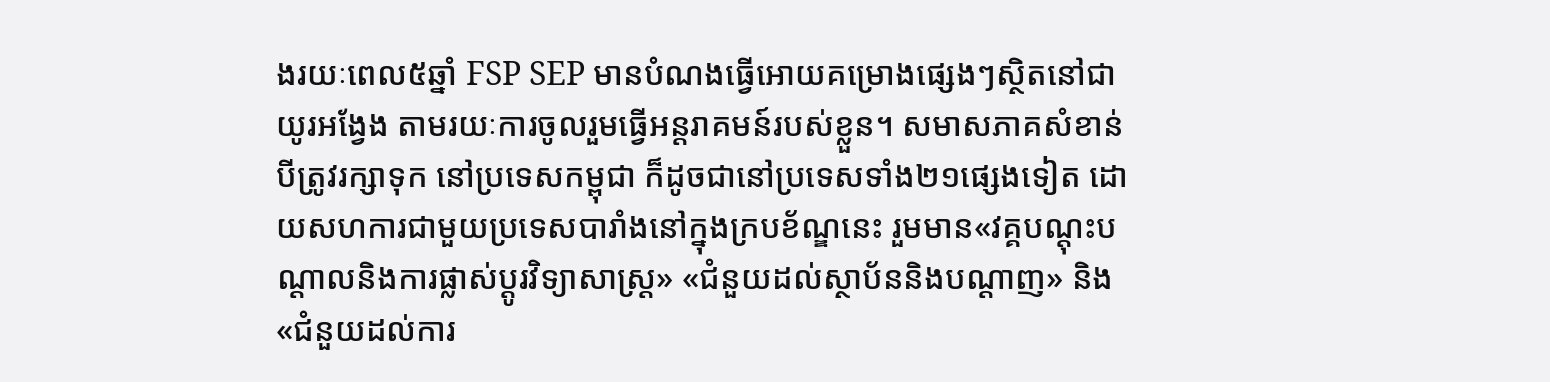ងរយៈពេល៥ឆ្នាំ FSP SEP មានបំណងធ្វើអោយគម្រោងផ្សេងៗស្ថិតនៅជាយូរអង្វែង តាមរយៈការចូលរួមធ្វើអន្តរាគមន៍របស់ខ្លួន។ សមាសភាគសំខាន់បីត្រូវរក្សាទុក នៅប្រទេសកម្ពុជា ក៏ដូចជានៅប្រទេសទាំង២១ផ្សេងទៀត ដោយសហការជាមួយប្រទេសបារាំងនៅក្នុងក្របខ័ណ្ឌនេះ រួមមាន«វគ្គបណ្តុះបណ្តាលនិងការផ្លាស់ប្តូរវិទ្យាសាស្រ្ត» «ជំនួយដល់ស្ថាប័ននិងបណ្តាញ» និង«ជំនួយដល់ការ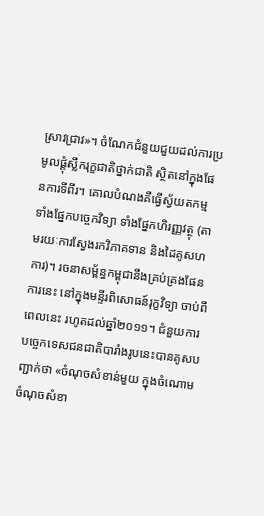ស្រាវជ្រាវ»។ ចំណែកជំនួយជួយដល់ការប្រមូលផ្តុំស្លឹករុក្ខជាតិថ្នាក់ជាតិ ស្ថិតនៅក្នុងផែនការទីពីរ។ គោលបំណងគឺធ្វើស្វ័យតកម្ម ទាំងផ្នែកបច្ចេកវិទ្យា ទាំងផ្នែកហិរញ្ញវត្ថុ (តាមរយៈការស្វែងរកវិភាគទាន និងដៃគូសហការ)។ រចនាសម្ព័ន្ធកម្ពុជានឹងគ្រប់គ្រងផែនការនេះ នៅក្នុងមន្ទីរពិសោធន៍រុក្ខវិទ្យា ចាប់ពីពេលនេះ រហូតដល់ឆ្នាំ២០១១។ ជំនួយការបច្ចេកទេសជនជាតិបារាំងរូបនេះបានគូសបញ្ជាក់ថា «ចំណុចសំខាន់មួយ ក្នុងចំណោមចំណុចសំខា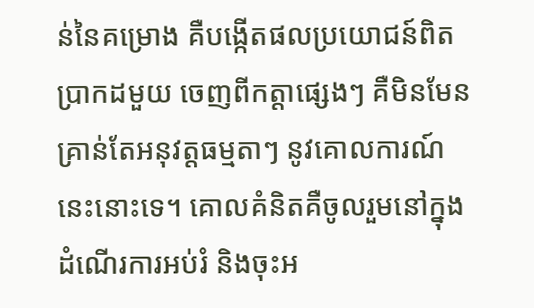ន់នៃគម្រោង គឺបង្កើតផលប្រយោជន៍ពិតប្រាកដមួយ ចេញពីកត្តាផ្សេងៗ គឺមិនមែនគ្រាន់តែអនុវត្តធម្មតាៗ នូវគោលការណ៍នេះនោះទេ។ គោលគំនិតគឺចូលរួមនៅក្នុងដំណើរការអប់រំ និងចុះអ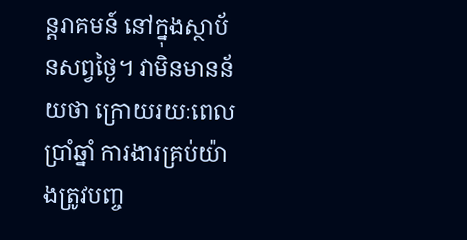ន្តរាគមន៍ នៅក្នុងស្ថាប័នសព្វថ្ងៃ។ វាមិនមានន័យថា ក្រោយរយៈពេលប្រាំឆ្នាំ ការងារគ្រប់យ៉ាងត្រូវបញ្ច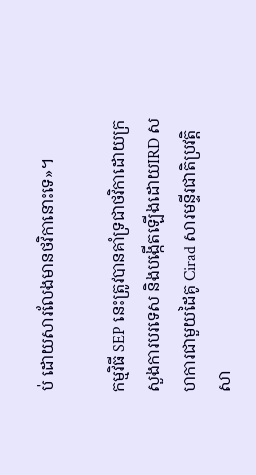ប់ ដោយសារលែងមានថវិកានោះទេ»។

កម្មវិធី SEP នេះត្រូវបានគាំទ្រជាថវិកាដោយក្រសួងការបរទេស និងបង្កើតឡើងដោយIRD សហការជាមួយដៃគូ Cirad សារមន្ទីរជាតិប្រវតិ្តសា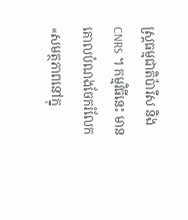ស្រ្តធម្មជាតិប៉ារីស និង CNRS ។ កម្មវិធីនេះ មានគោលបំណងចែករំលែក «សមត្ថភាពនៅក្នុ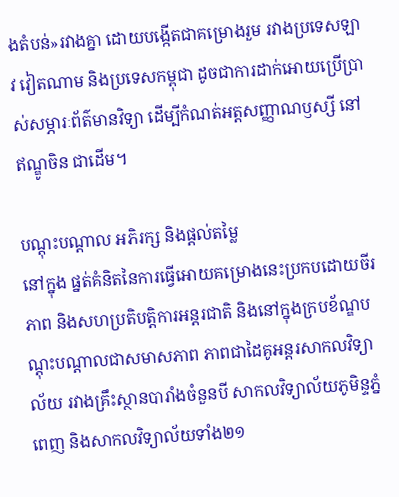ងតំបន់»រវាងគ្នា ដោយបង្កើតជាគម្រោងរួម រវាងប្រទេសឡាវ វៀតណាម និងប្រទេសកម្ពុជា ដូចជាការដាក់អោយប្រើប្រាស់សម្ភារៈព័ត៌មានវិទ្យា ដើម្បីកំណត់អត្តសញ្ញាណឫស្សី នៅឥណ្ឌូចិន ជាដើម។

បណ្តុះបណ្តាល អភិរក្ស និងផ្តល់តម្លៃ
នៅក្នុង ផ្នត់គំនិតនៃការធ្វើអោយគម្រោងនេះប្រកបដោយចីរភាព និងសហប្រតិបត្តិការអន្តរជាតិ និងនៅក្នុងក្របខ័ណ្ឌបណ្តុះបណ្តាលជាសមាសភាព ភាពជាដៃគូអន្តរសាកលវិទ្យាល័យ រវាងគ្រឹះស្ថានបារាំងចំនួនបី សាកលវិទ្យាល័យភូមិន្ទភ្នំពេញ និងសាកលវិទ្យាល័យទាំង២១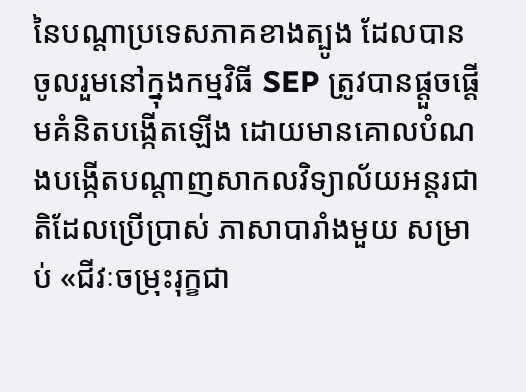នៃបណ្តាប្រទេសភាគខាងត្បូង ដែលបានចូលរួមនៅក្នុងកម្មវិធី SEP ត្រូវបានផ្តួចផ្តើមគំនិតបង្កើតឡើង ដោយមានគោលបំណងបង្កើតបណ្តាញសាកលវិទ្យាល័យអន្តរជាតិដែលប្រើប្រាស់ ភាសាបារាំងមួយ សម្រាប់ «ជីវៈចម្រុះរុក្ខជា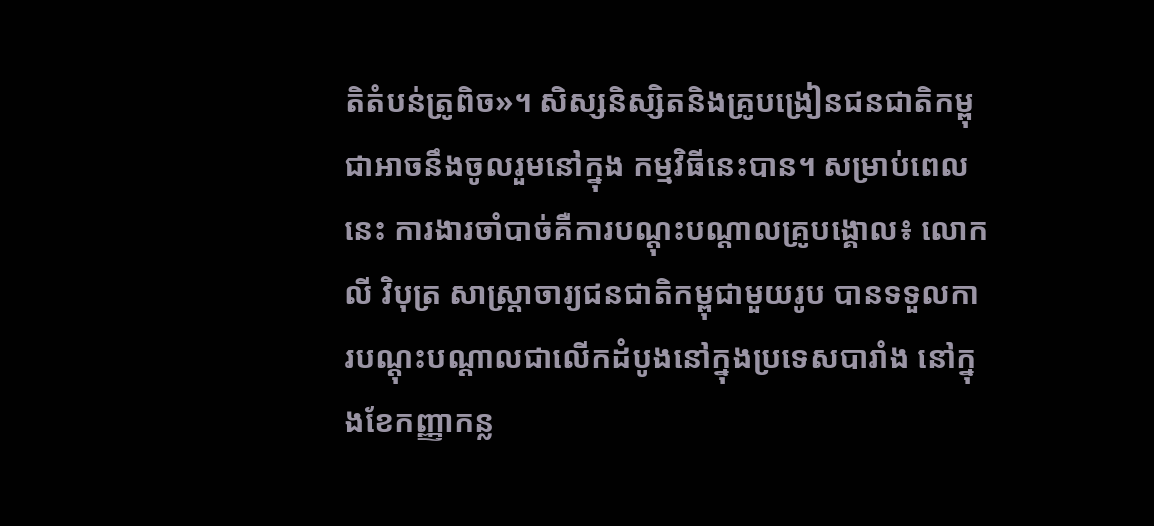តិតំបន់ត្រូពិច»។ សិស្សនិស្សិតនិងគ្រូបង្រៀនជនជាតិកម្ពុជាអាចនឹងចូលរួមនៅក្នុង កម្មវិធីនេះបាន។ សម្រាប់ពេលនេះ ការងារចាំបាច់គឺការបណ្តុះបណ្តាលគ្រូបង្គោល៖ លោក លី វិបុត្រ សាស្រ្តាចារ្យជនជាតិកម្ពុជាមួយរូប បានទទួលការបណ្តុះបណ្តាលជាលើកដំបូងនៅក្នុងប្រទេសបារាំង នៅក្នុងខែកញ្ញាកន្ល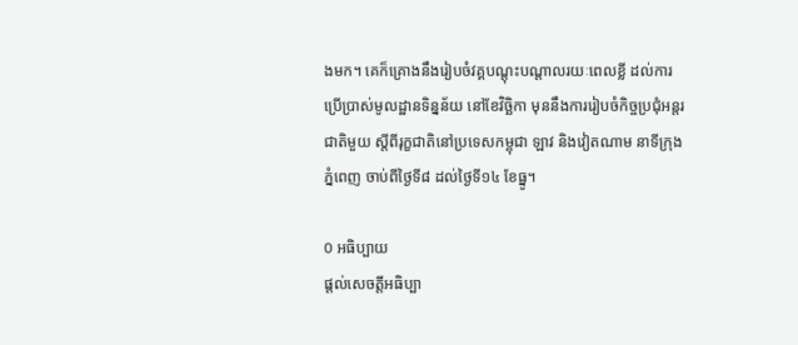ងមក។ គេក៏គ្រោងនឹងរៀបចំវគ្គបណ្តុះបណ្តាលរយៈពេលខ្លី ដល់ការប្រើប្រាស់មូលដ្ឋានទិន្នន័យ នៅខែវិច្ឆិកា មុននឹងការរៀបចំកិច្ចប្រជុំអន្តរជាតិមួយ ស្តីពីរុក្ខជាតិនៅប្រទេសកម្ពុជា ឡាវ និងវៀតណាម នាទីក្រុងភ្នំពេញ ចាប់ពីថ្ងៃទី៨ ដល់ថ្ងៃទី១៤ ខែធ្នូ។

0 អធិប្បាយ
ផ្តល់សេចត្តីអធិប្បា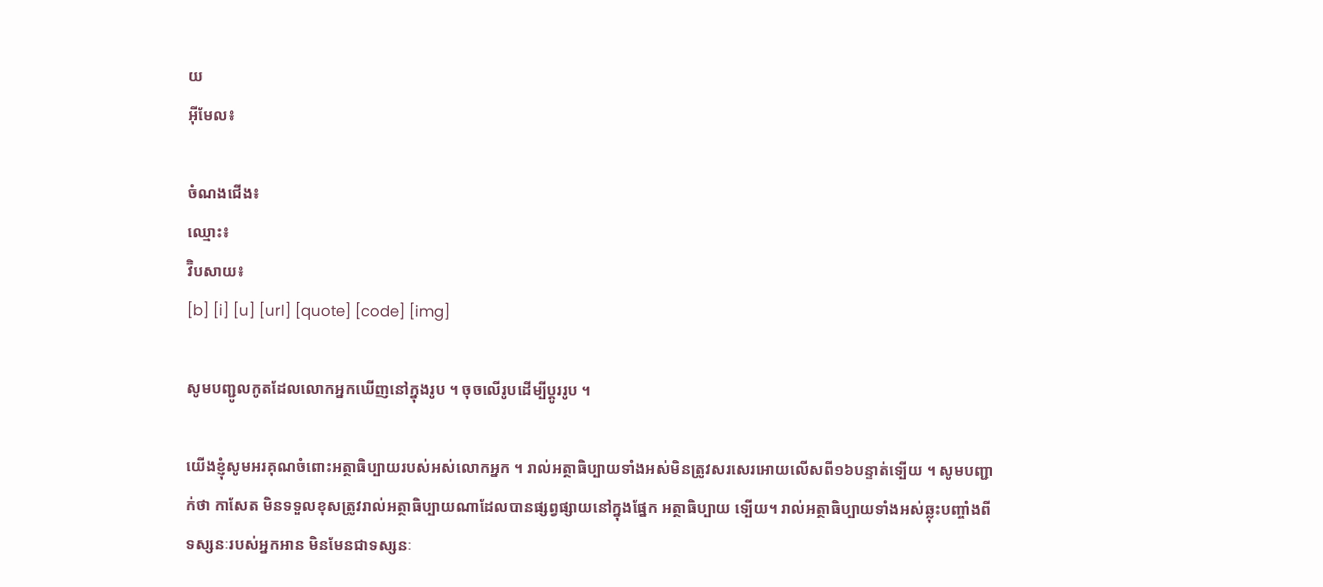យ
អ៊ីមែល៖

ចំណងជើង៖
ឈ្មោះ៖
វ៊ិបសាយ៖
[b] [i] [u] [url] [quote] [code] [img]

សូមបញ្ជូលកូតដែលលោកអ្នកឃើញនៅក្នុងរូប ។ ចុចលើរូបដើម្បីប្តូររូប ។

យើងខ្ញុំសូមអរគុណចំពោះអត្ថាធិប្បាយរបស់អស់លោកអ្នក ។ រាល់អត្ថាធិប្បាយទាំងអស់មិនត្រូវសរសេរអោយលើសពី១៦បន្ទាត់ទ្បើយ ។ សូមបញ្ជាក់ថា កាសែត មិនទទួលខុសត្រូវរាល់អត្ថាធិប្បាយណាដែលបានផ្សព្វផ្សាយនៅក្នុងផ្នែក អត្ថាធិប្បាយ ទ្បើយ។ រាល់អត្ថាធិប្បាយទាំងអស់ឆ្លុះបញ្ចាំងពីទស្សនៈរបស់អ្នកអាន មិនមែនជាទស្សនៈ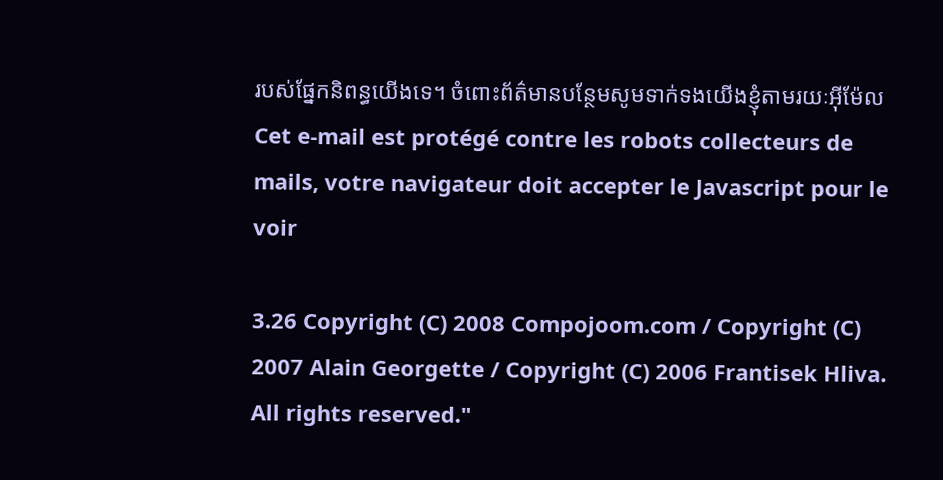របស់ផ្នែកនិពន្ធយើងទេ។ ចំពោះព័ត៌មានបន្ថែមសូមទាក់ទងយើងខ្ញុំតាមរយៈអ៊ីម៉ែល Cet e-mail est protégé contre les robots collecteurs de mails, votre navigateur doit accepter le Javascript pour le voir

3.26 Copyright (C) 2008 Compojoom.com / Copyright (C) 2007 Alain Georgette / Copyright (C) 2006 Frantisek Hliva. All rights reserved."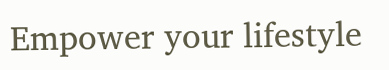Empower your lifestyle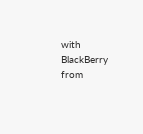with BlackBerry from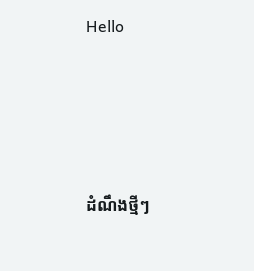Hello




ដំណឹងថ្មីៗ